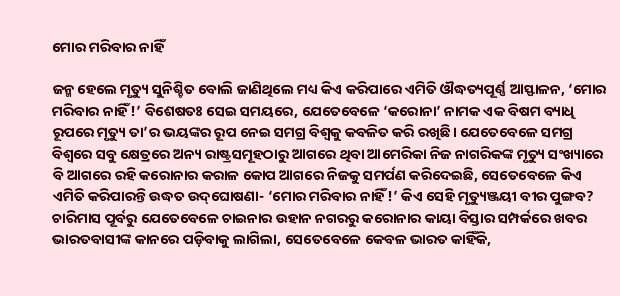ମୋର ମରିବାର ନାହିଁ

ଜନ୍ମ ହେଲେ ମୃତ୍ୟୁ ସୁନିଶ୍ଚିତ ବୋଲି ଜାଣିଥିଲେ ମଧ୍ୟ କିଏ କରିପାରେ ଏମିତି ଔଦ୍ଧତ୍ୟପୂର୍ଣ୍ଣ ଆସ୍ଫାଳନ, ‘ମୋର ମରିବାର ନାହିଁ!’ ବିଶେଷତଃ ସେଇ ସମୟରେ, ଯେତେବେଳେ ‘କରୋନା’ ନାମକ ଏକ ବିଷମ ବ୍ୟାଧି ରୂପରେ ମୃତ୍ୟୁ ତା’ର ଭୟଙ୍କର ରୂପ ନେଇ ସମଗ୍ର ବିଶ୍ୱକୁ କବଳିତ କରି ରଖିଛି। ଯେତେବେଳେ ସମଗ୍ର ବିଶ୍ୱରେ ସବୁ କ୍ଷେତ୍ରରେ ଅନ୍ୟ ରାଷ୍ଟ୍ରସମୂହଠାରୁ ଆଗରେ ଥିବା ଆମେରିକା ନିଜ ନାଗରିକଙ୍କ ମୃତ୍ୟୁ ସଂଖ୍ୟାରେ ବି ଆଗରେ ରହି କରୋନାର କରାଳ କୋପ ଆଗରେ ନିଜକୁ ସମର୍ପଣ କରିଦେଇଛି, ସେତେବେଳେ କିଏ ଏମିତି କରିପାରନ୍ତି ଉଦ୍ଧତ ଉଦ୍‌ଘୋଷଣା- ‘ମୋର ମରିବାର ନାହିଁ!’ କିଏ ସେହି ମୃତ୍ୟୁଞ୍ଜୟୀ ବୀର ପୁଙ୍ଗବ?
ଚାରିମାସ ପୂର୍ବରୁ ଯେତେବେଳେ ଚାଇନାର ଉହାନ ନଗରରୁ କରୋନାର କାୟା ବିସ୍ତାର ସମ୍ପର୍କରେ ଖବର ଭାରତବାସୀଙ୍କ କାନରେ ପଡ଼ିବାକୁ ଲାଗିଲା, ସେତେବେଳେ କେବଳ ଭାରତ କାହିଁକି,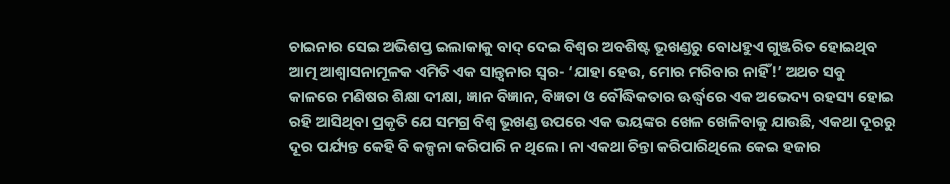ଚାଇନାର ସେଇ ଅଭିଶପ୍ତ ଇଲାକାକୁ ବାଦ୍‌ ଦେଇ ବିଶ୍ୱର ଅବଶିଷ୍ଟ ଭୂଖଣ୍ଡରୁ ବୋଧହୁଏ ଗୁଞ୍ଜରିତ ହୋଇଥିବ ଆତ୍ମ ଆଶ୍ୱାସନାମୂଳକ ଏମିତି ଏକ ସାନ୍ତ୍ୱନାର ସ୍ବର- ‘ଯାହା ହେଉ, ମୋର ମରିବାର ନାହିଁ!’ ଅଥଚ ସବୁ କାଳରେ ମଣିଷର ଶିକ୍ଷା ଦୀକ୍ଷା, ଜ୍ଞାନ ବିଜ୍ଞାନ, ବିଜ୍ଞତା ଓ ବୌଦ୍ଧିକତାର ଊର୍ଦ୍ଧ୍ୱରେ ଏକ ଅଭେଦ୍ୟ ରହସ୍ୟ ହୋଇ ରହି ଆସିଥିବା ପ୍ରକୃତି ଯେ ସମଗ୍ର ବିଶ୍ୱ ଭୂଖଣ୍ଡ ଉପରେ ଏକ ଭୟଙ୍କର ଖେଳ ଖେଳିବାକୁ ଯାଉଛି, ଏକଥା ଦୂରରୁ ଦୂର ପର୍ଯ୍ୟନ୍ତ କେହି ବି କଳ୍ପନା କରିପାରି ନ ଥିଲେ। ନା ଏକଥା ଚିନ୍ତା କରିପାରିଥିଲେ କେଇ ହଜାର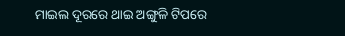ମାଇଲ ଦୂରରେ ଥାଇ ଅଙ୍ଗୁଳି ଟିପରେ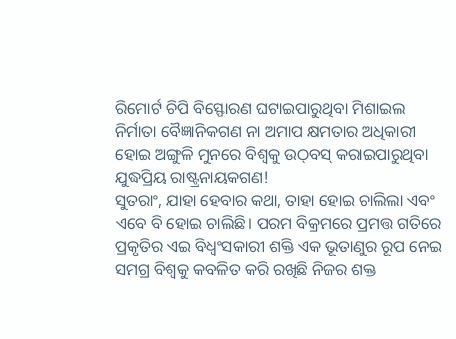ରିମୋର୍ଟ ଚିପି ବିସ୍ଫୋରଣ ଘଟାଇପାରୁଥିବା ମିଶାଇଲ ନିର୍ମାତା ବୈଜ୍ଞାନିକଗଣ ନା ଅମାପ କ୍ଷମତାର ଅଧିକାରୀ ହୋଇ ଅଙ୍ଗୁଳି ମୁନରେ ବିଶ୍ୱକୁ ଉଠ୍‌ବସ୍‌ କରାଇପାରୁଥିବା ଯୁଦ୍ଧପ୍ରିୟ ରାଷ୍ଟ୍ରନାୟକଗଣ!
ସୁତରାଂ, ଯାହା ହେବାର କଥା, ତାହା ହୋଇ ଚାଲିଲା ଏବଂ ଏବେ ବି ହୋଇ ଚାଲିଛି। ପରମ ବିକ୍ରମରେ ପ୍ରମତ୍ତ ଗତିରେ ପ୍ରକୃତିର ଏଇ ବିଧ୍ୱଂସକାରୀ ଶକ୍ତି ଏକ ଭୂତାଣୁର ରୂପ ନେଇ ସମଗ୍ର ବିଶ୍ୱକୁ କବଳିତ କରି ରଖିଛି ନିଜର ଶକ୍ତ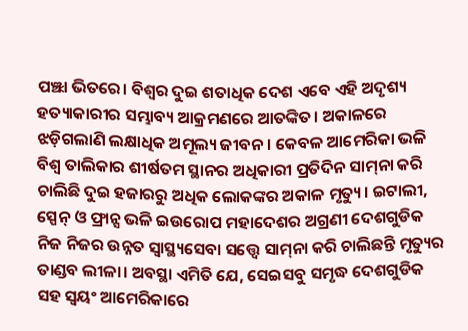ପଞ୍ଝା ଭିତରେ। ବିଶ୍ୱର ଦୁଇ ଶତାଧିକ ଦେଶ ଏବେ ଏହି ଅଦୃଶ୍ୟ ହତ୍ୟାକାରୀର ସମ୍ଭାବ୍ୟ ଆକ୍ରମଣରେ ଆତଙ୍କିତ। ଅକାଳରେ ଝଡ଼ିଗଲାଣି ଲକ୍ଷାଧିକ ଅମୂଲ୍ୟ ଜୀବନ। କେବଳ ଆମେରିକା ଭଳି ବିଶ୍ୱ ତାଲିକାର ଶୀର୍ଷତମ ସ୍ଥାନର ଅଧିକାରୀ ପ୍ରତିଦିନ ସାମ୍‌ନା କରି ଚାଲିଛି ଦୁଇ ହଜାରରୁ ଅଧିକ ଲୋକଙ୍କର ଅକାଳ ମୃତ୍ୟୁ। ଇଟାଲୀ, ସ୍ପେନ୍‌ ଓ ଫ୍ରାନ୍ସ ଭଳି ଇଉରୋପ ମହାଦେଶର ଅଗ୍ରଣୀ ଦେଶଗୁଡିକ ନିଜ ନିଜର ଉନ୍ନତ ସ୍ବାସ୍ଥ୍ୟସେବା ସତ୍ତ୍ୱେ ସାମ୍‌ନା କରି ଚାଲିଛନ୍ତି ମୃତ୍ୟୁର ତାଣ୍ଡବ ଲୀଳା। ଅବସ୍ଥା ଏମିତି ଯେ, ସେଇସବୁ ସମୃଦ୍ଧ ଦେଶଗୁଡିକ ସହ ସ୍ବୟଂ ଆମେରିକାରେ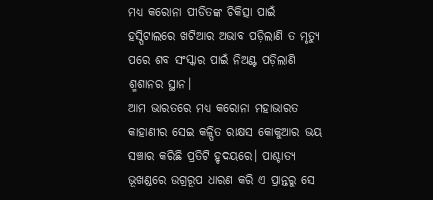ମଧ୍ୟ କରୋନା ପୀଡିତଙ୍କ ଚିକିତ୍ସା ପାଇଁ ହସ୍ପିଟାଲରେ ଖଟିଆର ଅଭାବ ପଡ଼ିଲାଣି ତ ମୃତ୍ୟୁ ପରେ ଶବ ସଂସ୍କାର ପାଇଁ ନିଅଣ୍ଟ ପଡ଼ିଲାଣି ଶ୍ମଶାନର ସ୍ଥାନ।
ଆମ ଭାରତରେ ମଧ୍ୟ କରୋନା ମହାଭାରତ କାହାଣୀର ସେଇ କଳ୍ପିତ ରାକ୍ଷସ କୋକୁଆର ଭୟ ସଞ୍ଚାର କରିଛି ପ୍ରତିଟି ହୃଦୟରେ। ପାଶ୍ଚାତ୍ୟ ଭୂଖଣ୍ଡରେ ଉଗ୍ରରୂପ ଧାରଣ କରି ଏ ପ୍ରାନ୍ତରୁ ସେ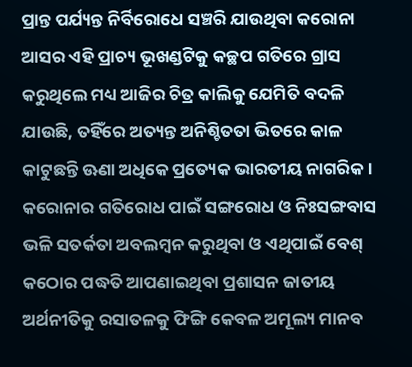ପ୍ରାନ୍ତ ପର୍ଯ୍ୟନ୍ତ ନିର୍ବିରୋଧେ ସଞ୍ଚରି ଯାଉଥିବା କରୋନା ଆସର ଏହି ପ୍ରାଚ୍ୟ ଭୂଖଣ୍ଡଟିକୁ କଚ୍ଛପ ଗତିରେ ଗ୍ରାସ କରୁଥିଲେ ମଧ୍ୟ ଆଜିର ଚିତ୍ର କାଲିକୁ ଯେମିତି ବଦଳି ଯାଉଛି, ତହିଁରେ ଅତ୍ୟନ୍ତ ଅନିଶ୍ଚିତତା ଭିତରେ କାଳ କାଟୁଛନ୍ତି ଊଣା ଅଧିକେ ପ୍ରତ୍ୟେକ ଭାରତୀୟ ନାଗରିକ। କରୋନାର ଗତିରୋଧ ପାଇଁ ସଙ୍ଗରୋଧ ଓ ନିଃସଙ୍ଗବାସ ଭଳି ସତର୍କତା ଅବଲମ୍ବନ କରୁଥିବା ଓ ଏଥିପାଇଁ ବେଶ୍‌ କଠୋର ପଦ୍ଧତି ଆପଣାଇଥିବା ପ୍ରଶାସନ ଜାତୀୟ ଅର୍ଥନୀତିକୁ ରସାତଳକୁ ଫିଙ୍ଗି କେବଳ ଅମୂଲ୍ୟ ମାନବ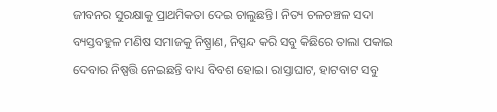ଜୀବନର ସୁରକ୍ଷାକୁ ପ୍ରାଥମିକତା ଦେଇ ଚାଲୁଛନ୍ତି। ନିତ୍ୟ ଚଳଚଞ୍ଚଳ ସଦା ବ୍ୟସ୍ତବହୁଳ ମଣିଷ ସମାଜକୁ ନିଷ୍ପ୍ରାଣ, ନିସ୍ପନ୍ଦ କରି ସବୁ କିଛିରେ ତାଲା ପକାଇ ଦେବାର ନିଷ୍ପତ୍ତି ନେଇଛନ୍ତି ବାଧ୍ୟ ବିବଶ ହୋଇ। ରାସ୍ତାଘାଟ, ହାଟବାଟ ସବୁ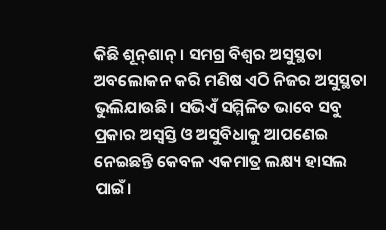କିଛି ଶୂନ୍‌ଶାନ୍‌। ସମଗ୍ର ବିଶ୍ୱର ଅସୁସ୍ଥତା ଅବଲୋକନ କରି ମଣିଷ ଏଠି ନିଜର ଅସୁସ୍ଥତା ଭୁଲିଯାଉଛି। ସଭିଏଁ ସମ୍ମିଳିତ ଭାବେ ସବୁ ପ୍ରକାର ଅସ୍ବସ୍ତି ଓ ଅସୁବିଧାକୁ ଆପଣେଇ ନେଇଛନ୍ତି କେବଳ ଏକମାତ୍ର ଲକ୍ଷ୍ୟ ହାସଲ ପାଇଁ।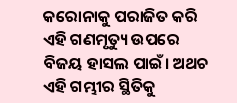କରୋନାକୁ ପରାଜିତ କରି ଏହି ଗଣମୃତ୍ୟୁ ଉପରେ ବିଜୟ ହାସଲ ପାଇଁ। ଅଥଚ ଏହି ଗମ୍ଭୀର ସ୍ଥିତିକୁ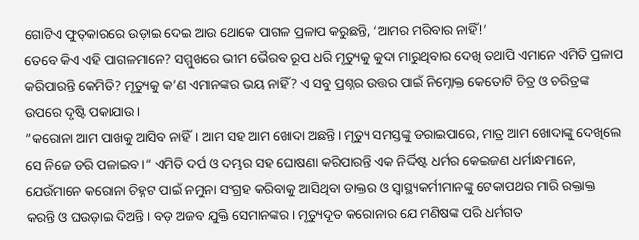ଗୋଟିଏ ଫୁତ୍‌କାରରେ ଉଡ଼ାଇ ଦେଇ ଆଉ ଥୋକେ ପାଗଳ ପ୍ରଳାପ କରୁଛନ୍ତି, ‘ଆମର ମରିବାର ନାହିଁ!’
ତେବେ କିଏ ଏହି ପାଗଳମାନେ? ସମ୍ମୁଖରେ ଭୀମ ଭୈରବ ରୂପ ଧରି ମୃତ୍ୟୁକୁ କୁଦା ମାରୁଥିବାର ଦେଖି ତଥାପି ଏମାନେ ଏମିତି ପ୍ରଳାପ କରିପାରନ୍ତି କେମିତି? ମୃତ୍ୟୁକୁ କ’ଣ ଏମାନଙ୍କର ଭୟ ନାହିଁ? ଏ ସବୁ ପ୍ରଶ୍ନର ଉତ୍ତର ପାଇଁ ନିମ୍ନୋକ୍ତ କେତୋଟି ଚିତ୍ର ଓ ଚରିତ୍ରଙ୍କ ଉପରେ ଦୃଷ୍ଟି ପକାଯାଉ।
”କରୋନା ଆମ ପାଖକୁ ଆସିବ ନାହିଁ। ଆମ ସହ ଆମ ଖୋଦା ଅଛନ୍ତି। ମୃତ୍ୟୁ ସମସ୍ତଙ୍କୁ ଡରାଇପାରେ, ମାତ୍ର ଆମ ଖୋଦାଙ୍କୁ ଦେଖିଲେ ସେ ନିଜେ ଡରି ପଳାଇବ।“ ଏମିତି ଦର୍ପ ଓ ଦମ୍ଭର ସହ ଘୋଷଣା କରିପାରନ୍ତି ଏକ ନିର୍ଦ୍ଦିଷ୍ଟ ଧର୍ମର କେଇଜଣ ଧର୍ମାନ୍ଧମାନେ, ଯେଉଁମାନେ କରୋନା ଚିହ୍ନଟ ପାଇଁ ନମୁନା ସଂଗ୍ରହ କରିବାକୁ ଆସିଥିବା ଡାକ୍ତର ଓ ସ୍ବାସ୍ଥ୍ୟକର୍ମୀମାନଙ୍କୁ ଟେକାପଥର ମାରି ରକ୍ତାକ୍ତ କରନ୍ତି ଓ ଘଉଡ଼ାଇ ଦିଅନ୍ତି। ବଡ଼ ଅଜବ ଯୁକ୍ତି ସେମାନଙ୍କର। ମୃତ୍ୟୁଦୂତ କରୋନାର ଯେ ମଣିଷଙ୍କ ପରି ଧର୍ମଗତ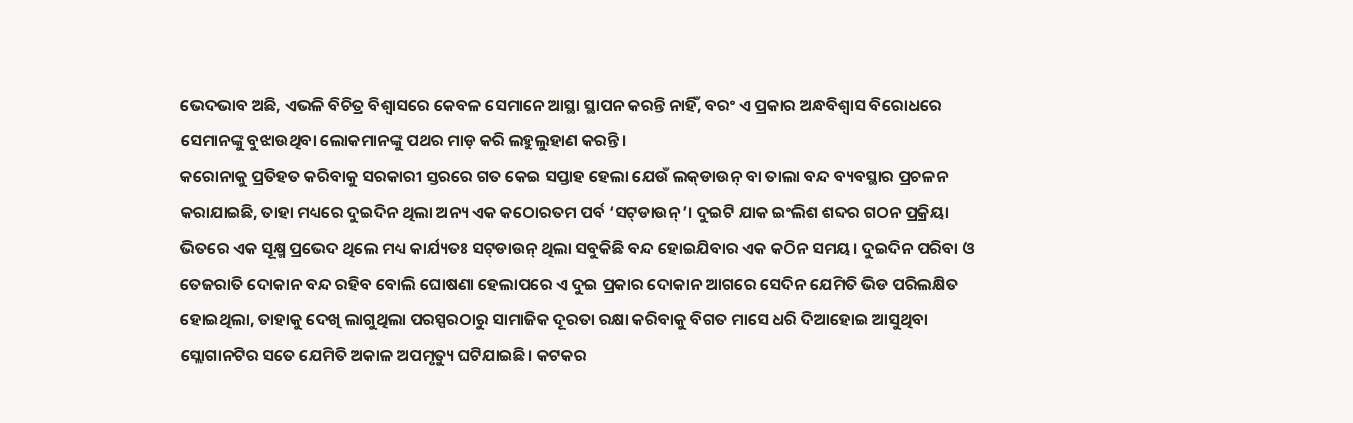ଭେଦଭାବ ଅଛି, ଏଭଳି ବିଚିତ୍ର ବିଶ୍ୱାସରେ କେବଳ ସେମାନେ ଆସ୍ଥା ସ୍ଥାପନ କରନ୍ତି ନାହିଁ, ବରଂ ଏ ପ୍ରକାର ଅନ୍ଧବିଶ୍ୱାସ ବିରୋଧରେ ସେମାନଙ୍କୁ ବୁଝାଉଥିବା ଲୋକମାନଙ୍କୁ ପଥର ମାଡ଼ କରି ଲହୁଲୁହାଣ କରନ୍ତି।
କରୋନାକୁ ପ୍ରତିହତ କରିବାକୁ ସରକାରୀ ସ୍ତରରେ ଗତ କେଇ ସପ୍ତାହ ହେଲା ଯେଉଁ ଲକ୍‌ଡାଉନ୍‌ ବା ତାଲା ବନ୍ଦ ବ୍ୟବସ୍ଥାର ପ୍ରଚଳନ କରାଯାଇଛି, ତାହା ମଧ୍ୟରେ ଦୁଇଦିନ ଥିଲା ଅନ୍ୟ ଏକ କଠୋରତମ ପର୍ବ ‘ସଟ୍‌ଡାଉନ୍‌’। ଦୁଇଟି ଯାକ ଇଂଲିଶ ଶବ୍ଦର ଗଠନ ପ୍ରକ୍ରିୟା ଭିତରେ ଏକ ସୂକ୍ଷ୍ମ ପ୍ରଭେଦ ଥିଲେ ମଧ୍ୟ କାର୍ଯ୍ୟତଃ ସଟ୍‌ଡାଉନ୍‌ ଥିଲା ସବୁକିଛି ବନ୍ଦ ହୋଇଯିବାର ଏକ କଠିନ ସମୟ। ଦୁଇଦିନ ପରିବା ଓ ତେଜରାତି ଦୋକାନ ବନ୍ଦ ରହିବ ବୋଲି ଘୋଷଣା ହେଲାପରେ ଏ ଦୁଇ ପ୍ରକାର ଦୋକାନ ଆଗରେ ସେଦିନ ଯେମିତି ଭିଡ ପରିଲକ୍ଷିତ ହୋଇଥିଲା, ତାହାକୁ ଦେଖି ଲାଗୁଥିଲା ପରସ୍ପରଠାରୁ ସାମାଜିକ ଦୂରତା ରକ୍ଷା କରିବାକୁ ବିଗତ ମାସେ ଧରି ଦିଆହୋଇ ଆସୁଥିବା ସ୍ଲୋଗାନଟିର ସତେ ଯେମିତି ଅକାଳ ଅପମୃତ୍ୟୁ ଘଟିଯାଇଛି। କଟକର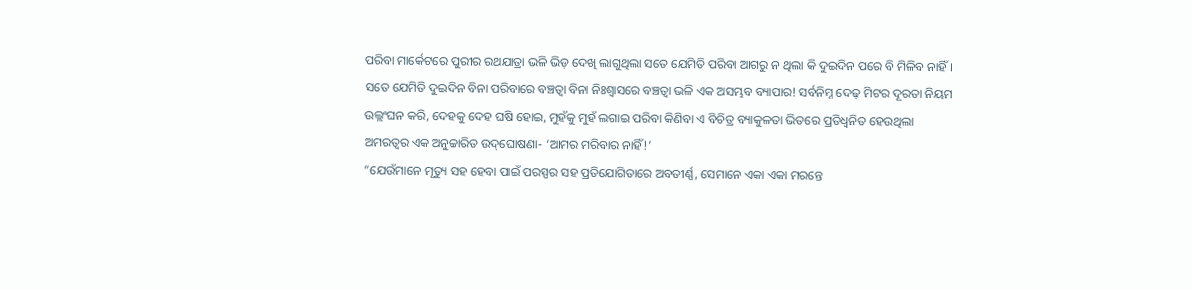ପରିବା ମାର୍କେଟରେ ପୁରୀର ରଥଯାତ୍ରା ଭଳି ଭିଡ଼ ଦେଖି ଲାଗୁଥିଲା ସତେ ଯେମିତି ପରିବା ଆଗରୁ ନ ଥିଲା କି ଦୁଇଦିନ ପରେ ବି ମିଳିବ ନାହିଁ। ସତେ ଯେମିତି ଦୁଇଦିନ ବିନା ପରିବାରେ ବଞ୍ଚତ୍ବା ବିନା ନିଃଶ୍ୱାସରେ ବଞ୍ଚତ୍ବା ଭଳି ଏକ ଅସମ୍ଭବ ବ୍ୟାପାର! ସର୍ବନିମ୍ନ ଦେଢ଼ ମିଟର ଦୂରତା ନିୟମ ଉଲ୍ଲଂଘନ କରି, ଦେହକୁ ଦେହ ଘଷି ହୋଇ, ମୁହଁକୁ ମୁହଁ ଲଗାଇ ପରିବା କିଣିବା ଏ ବିଚିତ୍ର ବ୍ୟାକୁଳତା ଭିତରେ ପ୍ରତିଧ୍ୱନିତ ହେଉଥିଲା ଅମରତ୍ୱର ଏକ ଅନୁଚ୍ଚାରିତ ଉଦ୍‌ଘୋଷଣା- ‘ଆମର ମରିବାର ନାହିଁ!’
”ଯେଉଁମାନେ ମୃତ୍ୟୁ ସହ ହେବା ପାଇଁ ପରସ୍ପର ସହ ପ୍ରତିଯୋଗିତାରେ ଅବତୀର୍ଣ୍ଣ, ସେମାନେ ଏକା ଏକା ମରନ୍ତେ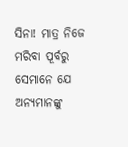ସିନା! ମାତ୍ର ନିଜେ ମରିବା ପୂର୍ବରୁ ସେମାନେ ଯେ ଅନ୍ୟମାନଙ୍କୁ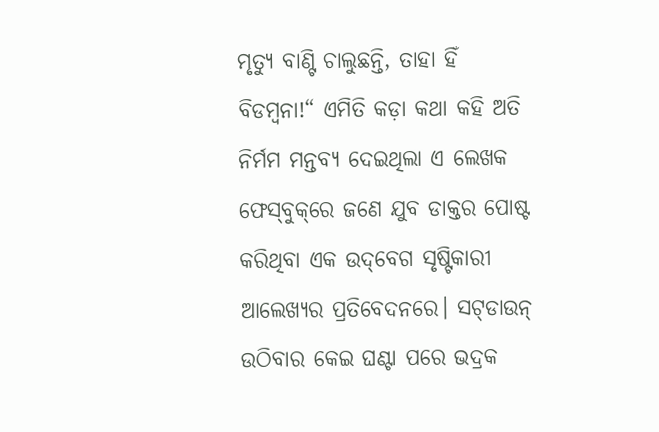ମୃତ୍ୟୁ ବାଣ୍ଟି ଚାଲୁଛନ୍ତି, ତାହା ହିଁ ବିଡମ୍ବନା!“ ଏମିତି କଡ଼ା କଥା କହି ଅତି ନିର୍ମମ ମନ୍ତବ୍ୟ ଦେଇଥିଲା ଏ ଲେଖକ ଫେସ୍‌ବୁକ୍‌ରେ ଜଣେ ଯୁବ ଡାକ୍ତର ପୋଷ୍ଟ କରିଥିବା ଏକ ଉଦ୍‌ବେଗ ସୃଷ୍ଟିକାରୀ ଆଲେଖ୍ୟର ପ୍ରତିବେଦନରେ। ସଟ୍‌ଡାଉନ୍‌ ଉଠିବାର କେଇ ଘଣ୍ଟା ପରେ ଭଦ୍ରକ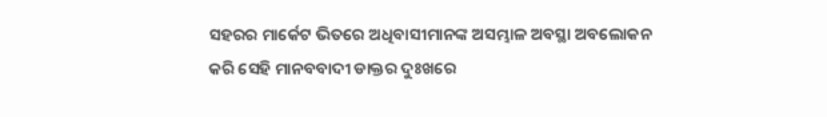ସହରର ମାର୍କେଟ ଭିତରେ ଅଧିବାସୀମାନଙ୍କ ଅସମ୍ଭାଳ ଅବସ୍ଥା ଅବଲୋକନ କରି ସେହି ମାନବବାଦୀ ଡାକ୍ତର ଦୁଃଖରେ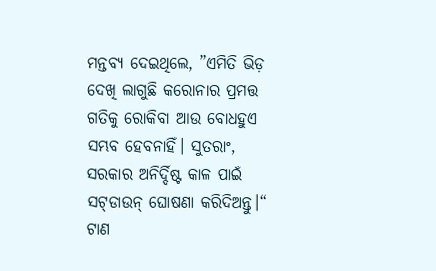ମନ୍ତବ୍ୟ ଦେଇଥିଲେ, ”ଏମିତି ଭିଡ଼ ଦେଖି ଲାଗୁଛି କରୋନାର ପ୍ରମତ୍ତ ଗତିକୁ ରୋକିବା ଆଉ ବୋଧହୁଏ ସମ୍ଭବ ହେବନାହିଁ। ସୁତରାଂ, ସରକାର ଅନିର୍ଦ୍ଦିଷ୍ଟ କାଳ ପାଇଁ ସଟ୍‌ଡାଉନ୍‌ ଘୋଷଣା କରିଦିଅନ୍ତୁ।“
ଟାଣ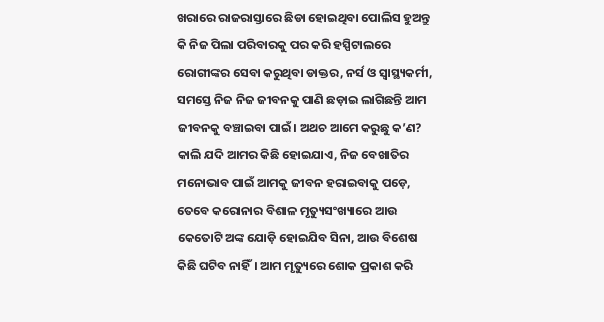ଖରାରେ ରାଜରାସ୍ତାରେ ଛିଡା ହୋଇଥିବା ପୋଲିସ ହୁଅନ୍ତୁ କି ନିଜ ପିଲା ପରିବାରକୁ ପର କରି ହସ୍ପିଟାଲରେ ରୋଗୀଙ୍କର ସେବା କରୁଥିବା ଡାକ୍ତର, ନର୍ସ ଓ ସ୍ବାସ୍ଥ୍ୟକର୍ମୀ, ସମସ୍ତେ ନିଜ ନିଜ ଜୀବନକୁ ପାଣି ଛଡ଼ାଇ ଲାଗିଛନ୍ତି ଆମ ଜୀବନକୁ ବଞ୍ଚାଇବା ପାଇଁ। ଅଥଚ ଆମେ କରୁଛୁ କ’ଣ? କାଲି ଯଦି ଆମର କିଛି ହୋଇଯାଏ, ନିଜ ବେଖାତିର ମନୋଭାବ ପାଇଁ ଆମକୁ ଜୀବନ ହରାଇବାକୁ ପଡ଼େ, ତେବେ କରୋନାର ବିଶାଳ ମୃତ୍ୟୁସଂଖ୍ୟାରେ ଆଉ କେତୋଟି ଅଙ୍କ ଯୋଡ଼ି ହୋଇଯିବ ସିନା, ଆଉ ବିଶେଷ କିଛି ଘଟିବ ନାହିଁ। ଆମ ମୃତ୍ୟୁରେ ଶୋକ ପ୍ରକାଶ କରି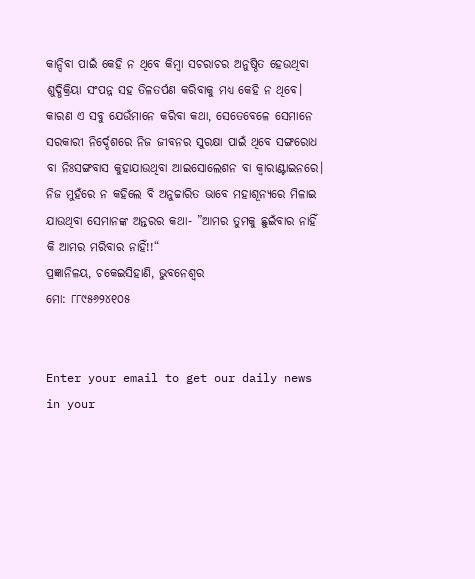କାନ୍ଦିବା ପାଇଁ କେହି ନ ଥିବେ କିମ୍ବା ସଚରାଚର ଅନୁଷ୍ଠିତ ହେଉଥିବା ଶୁଦ୍ଧିକ୍ରିୟା ସଂପନ୍ନ ସହ ତିଳତର୍ପଣ କରିବାକୁ ମଧ୍ୟ କେହି ନ ଥିବେ। କାରଣ ଏ ସବୁ ଯେଉଁମାନେ କରିବା କଥା, ସେତେବେଳେ ସେମାନେ ସରକାରୀ ନିର୍ଦ୍ଦେଶରେ ନିଜ ଜୀବନର ସୁରକ୍ଷା ପାଇଁ ଥିବେ ସଙ୍ଗରୋଧ ବା ନିଃସଙ୍ଗବାସ କୁହାଯାଉଥିବା ଆଇସୋଲେଶନ ବା କ୍ୱାରାଣ୍ଟାଇନରେ। ନିଜ ମୁହଁରେ ନ କହିଲେ ବି ଅନୁଚ୍ଚାରିତ ଭାବେ ମହାଶୂନ୍ୟରେ ମିଳାଇ ଯାଉଥିବା ସେମାନଙ୍କ ଅନ୍ତରର କଥା- ”ଆମର ତୁମକୁ ଛୁଇଁବାର ନାହିଁ କି ଆମର ମରିବାର ନାହିଁ!!“
ପ୍ରଜ୍ଞାନିଳୟ, ଚକେଇସିହାଣି, ଭୁବନେଶ୍ୱର
ମୋ: ୮୮୯୫୬୨୪୧୦୫


Enter your email to get our daily news in your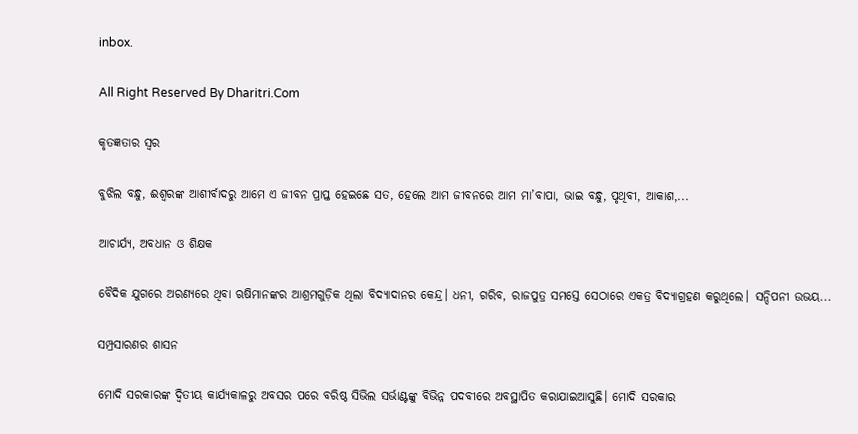inbox.

All Right Reserved By Dharitri.Com

କୃତଜ୍ଞତାର ସ୍ବର

ବୁଝିଲ ବନ୍ଧୁ, ଈଶ୍ବରଙ୍କ ଆଶୀର୍ବାଦରୁ ଆମେ ଏ ଜୀବନ ପ୍ରାପ୍ତ ହେଇଛେ ସତ, ହେଲେ ଆମ ଜୀବନରେ ଆମ ମା’ବାପା, ଭାଇ ବନ୍ଧୁ, ପୃଥିବୀ, ଆକାଶ,...

ଆଚାର୍ଯ୍ୟ, ଅବଧାନ ଓ ଶିକ୍ଷକ

ବୈଦିକ ଯୁଗରେ ଅରଣ୍ୟରେ ଥିବା ଋଷିମାନଙ୍କର ଆଶ୍ରମଗୁଡ଼ିକ ଥିଲା ବିଦ୍ୟାଦାନର କେନ୍ଦ୍ର। ଧନୀ, ଗରିବ, ରାଜପୁତ୍ର ସମସ୍ତେ ସେଠାରେ ଏକତ୍ର ବିଦ୍ୟାଗ୍ରହଣ କରୁଥିଲେ। ସନ୍ଦିପନୀ ଉଭୟ...

ସମ୍ପ୍ରସାରଣର ଶାସନ

ମୋଦି ସରକାରଙ୍କ ଦ୍ୱିତୀୟ କାର୍ଯ୍ୟକାଳରୁ ଅବସର ପରେ ବରିଷ୍ଠ ସିଭିଲ ସର୍ଭାଣ୍ଟଙ୍କୁ ବିଭିନ୍ନ ପଦବୀରେ ଅବସ୍ଥାପିତ କରାଯାଇଆସୁଛି। ମୋଦି ସରକାର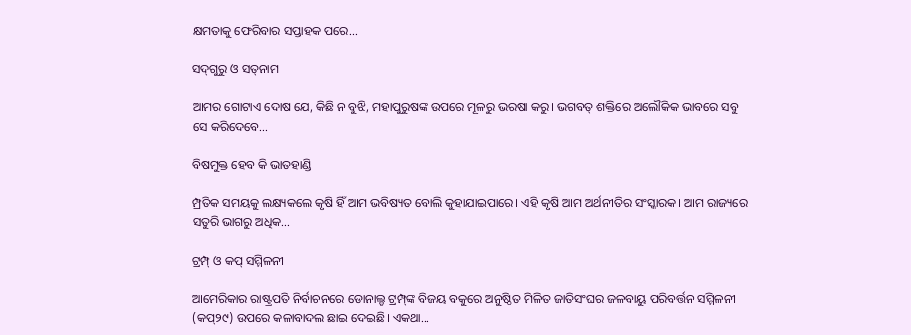କ୍ଷମତାକୁ ଫେରିବାର ସପ୍ତାହକ ପରେ...

ସଦ୍‌ଗୁରୁ ଓ ସତ୍‌ନାମ

ଆମର ଗୋଟାଏ ଦୋଷ ଯେ, କିଛି ନ ବୁଝି, ମହାପୁରୁଷଙ୍କ ଉପରେ ମୂଳରୁ ଭରଷା କରୁ। ଭଗବତ୍‌ ଶକ୍ତିରେ ଅଲୌକିକ ଭାବରେ ସବୁ ସେ କରିଦେବେ...

ବିଷମୁକ୍ତ ହେବ କି ଭାତହାଣ୍ଡି

ମ୍ପ୍ରତିକ ସମୟକୁ ଲକ୍ଷ୍ୟକଲେ କୃଷି ହିଁ ଆମ ଭବିଷ୍ୟତ ବୋଲି କୁହାଯାଇପାରେ। ଏହି କୃଷି ଆମ ଅର୍ଥନୀତିର ସଂସ୍କାରକ। ଆମ ରାଜ୍ୟରେ ସତୁରି ଭାଗରୁ ଅଧିକ...

ଟ୍ରମ୍ପ୍‌ ଓ କପ୍‌ ସମ୍ମିଳନୀ

ଆମେରିକାର ରାଷ୍ଟ୍ରପତି ନିର୍ବାଚନରେ ଡୋନାଲ୍ଡ ଟ୍ରମ୍ପ୍‌ଙ୍କ ବିଜୟ ବକୁରେ ଅନୁଷ୍ଠିତ ମିଳିତ ଜାତିସଂଘର ଜଳବାୟୁ ପରିବର୍ତ୍ତନ ସମ୍ମିଳନୀ (କପ୍‌୨୯) ଉପରେ କଳାବାଦଲ ଛାଇ ଦେଇଛି। ଏକଥା...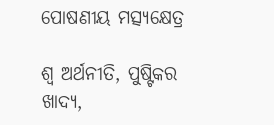ପୋଷଣୀୟ ମତ୍ସ୍ୟକ୍ଷେତ୍ର

ଶ୍ୱ ଅର୍ଥନୀତି, ପୁଷ୍ଟିକର ଖାଦ୍ୟ,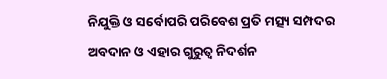ନିଯୁକ୍ତି ଓ ସର୍ବୋପରି ପରିବେଶ ପ୍ରତି ମତ୍ସ୍ୟ ସମ୍ପଦର ଅବଦାନ ଓ ଏହାର ଗୁରୁତ୍ୱ ନିଦର୍ଶନ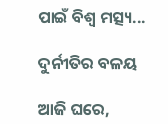ପାଇଁ ବିଶ୍ୱ ମତ୍ସ୍ୟ...

ଦୁର୍ନୀତିର ବଳୟ

ଆଜି ଘରେ,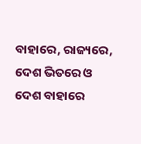ବାହାରେ, ରାଜ୍ୟରେ, ଦେଶ ଭିତରେ ଓ ଦେଶ ବାହାରେ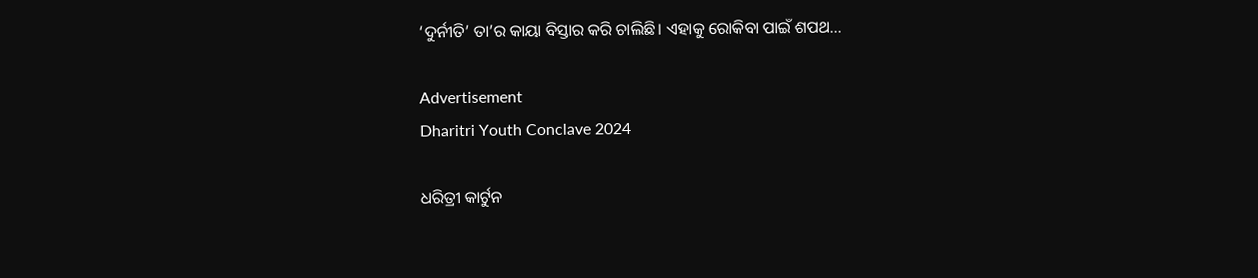‘ଦୁର୍ନୀତି’ ତା’ର କାୟା ବିସ୍ତାର କରି ଚାଲିଛି। ଏହାକୁ ରୋକିବା ପାଇଁ ଶପଥ...

Advertisement
Dharitri Youth Conclave 2024

ଧରିତ୍ରୀ କାର୍ଟୁନ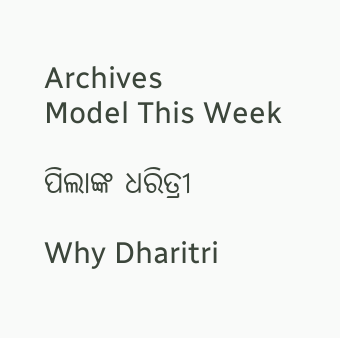Archives
Model This Week

ପିଲାଙ୍କ ଧରିତ୍ରୀ

Why Dharitri